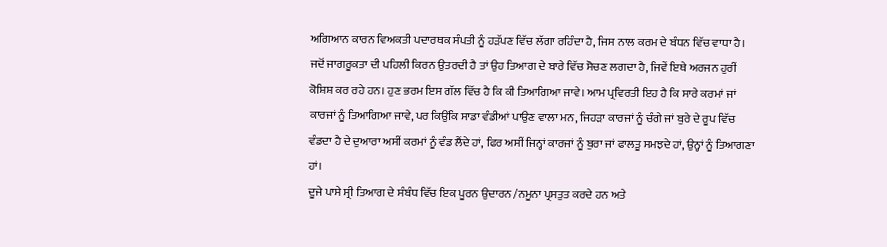ਅਗਿਆਨ ਕਾਰਨ ਵਿਅਕਤੀ ਪਦਾਰਥਕ ਸੰਪਤੀ ਨੂੰ ਹੜੱਪਣ ਵਿੱਚ ਲੱਗਾ ਰਹਿੰਦਾ ਹੈ, ਜਿਸ ਨਾਲ ਕਰਮ ਦੇ ਬੰਧਨ ਵਿੱਚ ਵਾਧਾ ਹੈ। ਜਦੋਂ ਜਾਗਰੂਕਤਾ ਦੀ ਪਹਿਲੀ ਕਿਰਨ ਉਤਰਦੀ ਹੈ ਤਾਂ ਉਹ ਤਿਆਗ ਦੇ ਬਾਰੇ ਵਿੱਚ ਸੋਚਣ ਲਗਦਾ ਹੈ, ਜਿਵੇਂ ਇਥੇ ਅਰਜਨ ਹੁਰੀਂ ਕੋਸ਼ਿਸ਼ ਕਰ ਰਹੇ ਹਨ। ਹੁਣ ਭਰਮ ਇਸ ਗੱਲ ਵਿੱਚ ਹੈ ਕਿ ਕੀ ਤਿਆਗਿਆ ਜਾਵੇ। ਆਮ ਪ੍ਰਵਿਰਤੀ ਇਹ ਹੈ ਕਿ ਸਾਰੇ ਕਰਮਾਂ ਜਾਂ ਕਾਰਜਾਂ ਨੂੰ ਤਿਆਗਿਆ ਜਾਵੇ, ਪਰ ਕਿਉਂਕਿ ਸਾਡਾ ਵੰਡੀਆਂ ਪਾਉਣ ਵਾਲਾ ਮਨ, ਜਿਹੜਾ ਕਾਰਜਾਂ ਨੂੰ ਚੰਗੇ ਜਾਂ ਬੁਰੇ ਦੇ ਰੂਪ ਵਿੱਚ ਵੰਡਦਾ ਹੈ ਦੇ ਦੁਆਰਾ ਅਸੀਂ ਕਰਮਾਂ ਨੂੰ ਵੰਡ ਲੈਂਦੇ ਹਾਂ, ਫਿਰ ਅਸੀਂ ਜਿਨ੍ਹਾਂ ਕਾਰਜਾਂ ਨੂੰ ਬੁਰਾ ਜਾਂ ਫਾਲਤੂ ਸਮਝਦੇ ਹਾਂ, ਉਨ੍ਹਾਂ ਨੂੰ ਤਿਆਗਣਾ ਹਾਂ।
ਦੂਜੇ ਪਾਸੇ ਸ੍ਰੀ ਤਿਆਗ ਦੇ ਸੰਬੰਧ ਵਿੱਚ ਇਕ ਪੂਰਨ ਉਦਾਰਨ /ਨਮੂਨਾ ਪ੍ਰਸਤੁਤ ਕਰਦੇ ਹਨ ਅਤੇ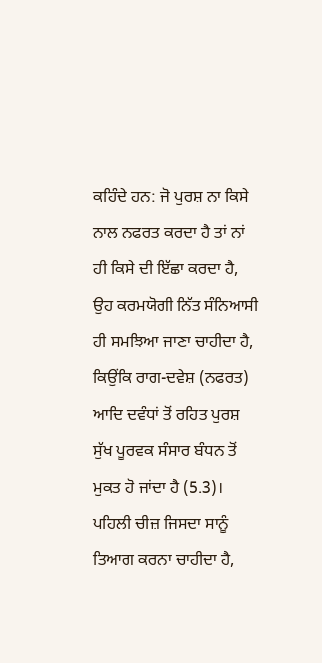ਕਹਿੰਦੇ ਹਨ: ਜੋ ਪੁਰਸ਼ ਨਾ ਕਿਸੇ ਨਾਲ ਨਫਰਤ ਕਰਦਾ ਹੈ ਤਾਂ ਨਾਂ ਹੀ ਕਿਸੇ ਦੀ ਇੱਛਾ ਕਰਦਾ ਹੈ, ਉਹ ਕਰਮਯੋਗੀ ਨਿੱਤ ਸੰਨਿਆਸੀ ਹੀ ਸਮਝਿਆ ਜਾਣਾ ਚਾਹੀਦਾ ਹੈ, ਕਿਉਂਕਿ ਰਾਗ-ਦਵੇਸ਼ (ਨਫਰਤ) ਆਦਿ ਦਵੰਧਾਂ ਤੋਂ ਰਹਿਤ ਪੁਰਸ਼ ਸੁੱਖ ਪੂਰਵਕ ਸੰਸਾਰ ਬੰਧਨ ਤੋਂ ਮੁਕਤ ਹੋ ਜਾਂਦਾ ਹੈ (5.3)। ਪਹਿਲੀ ਚੀਜ਼ ਜਿਸਦਾ ਸਾਨੂੰ ਤਿਆਗ ਕਰਨਾ ਚਾਹੀਦਾ ਹੈ,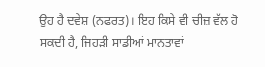ਉਹ ਹੈ ਦਵੇਸ਼ (ਨਫਰਤ)। ਇਹ ਕਿਸੇ ਵੀ ਚੀਜ਼ ਵੱਲ ਹੋ ਸਕਦੀ ਹੈ, ਜਿਹੜੀ ਸਾਡੀਆਂ ਮਾਨਤਾਵਾਂ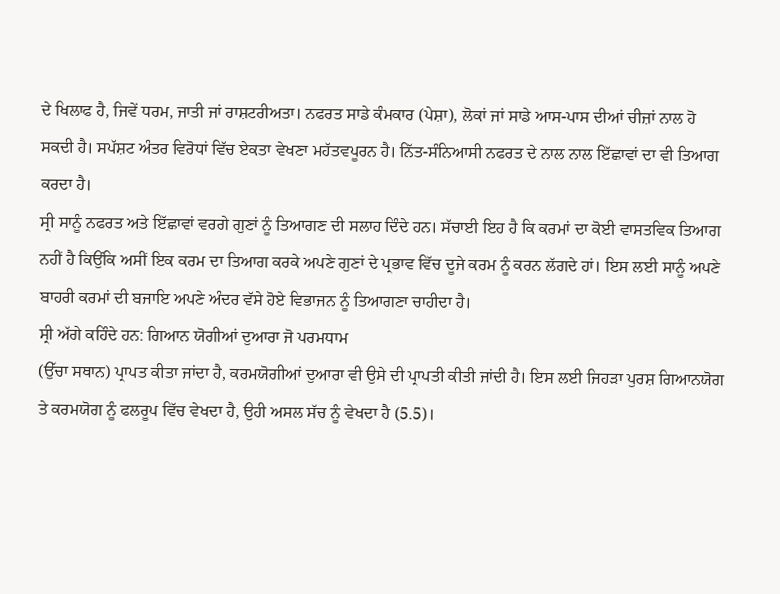ਦੇ ਖਿਲਾਫ ਹੈ, ਜਿਵੇਂ ਧਰਮ, ਜਾਤੀ ਜਾਂ ਰਾਸ਼ਟਰੀਅਤਾ। ਨਫਰਤ ਸਾਡੇ ਕੰਮਕਾਰ (ਪੇਸ਼ਾ), ਲੋਕਾਂ ਜਾਂ ਸਾਡੇ ਆਸ-ਪਾਸ ਦੀਆਂ ਚੀਜ਼ਾਂ ਨਾਲ ਹੋ ਸਕਦੀ ਹੈ। ਸਪੱਸ਼ਟ ਅੰਤਰ ਵਿਰੋਧਾਂ ਵਿੱਚ ਏਕਤਾ ਵੇਖਣਾ ਮਹੱਤਵਪੂਰਨ ਹੈ। ਨਿੱਤ-ਸੰਨਿਆਸੀ ਨਫਰਤ ਦੇ ਨਾਲ ਨਾਲ ਇੱਛਾਵਾਂ ਦਾ ਵੀ ਤਿਆਗ ਕਰਦਾ ਹੈ।
ਸ੍ਰੀ ਸਾਨੂੰ ਨਫਰਤ ਅਤੇ ਇੱਛਾਵਾਂ ਵਰਗੇ ਗੁਣਾਂ ਨੂੰ ਤਿਆਗਣ ਦੀ ਸਲਾਹ ਦਿੰਦੇ ਹਨ। ਸੱਚਾਈ ਇਹ ਹੈ ਕਿ ਕਰਮਾਂ ਦਾ ਕੋਈ ਵਾਸਤਵਿਕ ਤਿਆਗ ਨਹੀਂ ਹੈ ਕਿਉਂਕਿ ਅਸੀਂ ਇਕ ਕਰਮ ਦਾ ਤਿਆਗ ਕਰਕੇ ਅਪਣੇ ਗੁਣਾਂ ਦੇ ਪ੍ਰਭਾਵ ਵਿੱਚ ਦੂਜੇ ਕਰਮ ਨੂੰ ਕਰਨ ਲੱਗਦੇ ਹਾਂ। ਇਸ ਲਈ ਸਾਨੂੰ ਅਪਣੇ ਬਾਹਰੀ ਕਰਮਾਂ ਦੀ ਬਜਾਇ ਅਪਣੇ ਅੰਦਰ ਵੱਸੇ ਹੋਏ ਵਿਭਾਜਨ ਨੂੰ ਤਿਆਗਣਾ ਚਾਹੀਦਾ ਹੈ।
ਸ੍ਰੀ ਅੱਗੇ ਕਹਿੰਦੇ ਹਨ: ਗਿਆਨ ਯੋਗੀਆਂ ਦੁਆਰਾ ਜੋ ਪਰਮਧਾਮ
(ਉੱਚਾ ਸਥਾਨ) ਪ੍ਰਾਪਤ ਕੀਤਾ ਜਾਂਦਾ ਹੈ, ਕਰਮਯੋਗੀਆਂ ਦੁਆਰਾ ਵੀ ਉਸੇ ਦੀ ਪ੍ਰਾਪਤੀ ਕੀਤੀ ਜਾਂਦੀ ਹੈ। ਇਸ ਲਈ ਜਿਹੜਾ ਪੁਰਸ਼ ਗਿਆਨਯੋਗ ਤੇ ਕਰਮਯੋਗ ਨੂੰ ਫਲਰੂਪ ਵਿੱਚ ਵੇਖਦਾ ਹੈ, ਉਹੀ ਅਸਲ ਸੱਚ ਨੂੰ ਵੇਖਦਾ ਹੈ (5.5)।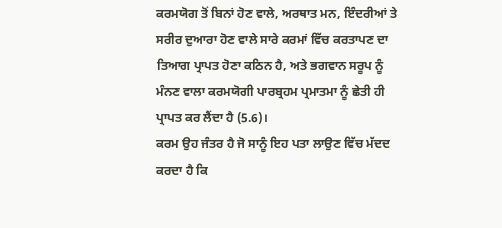ਕਰਮਯੋਗ ਤੋਂ ਬਿਨਾਂ ਹੋਣ ਵਾਲੇ, ਅਰਥਾਤ ਮਨ, ਇੰਦਰੀਆਂ ਤੇ ਸਰੀਰ ਦੁਆਰਾ ਹੋਣ ਵਾਲੇ ਸਾਰੇ ਕਰਮਾਂ ਵਿੱਚ ਕਰਤਾਪਣ ਦਾ ਤਿਆਗ ਪ੍ਰਾਪਤ ਹੋਣਾ ਕਠਿਨ ਹੈ, ਅਤੇ ਭਗਵਾਨ ਸਰੂਪ ਨੂੰ ਮੰਨਣ ਵਾਲਾ ਕਰਮਯੋਗੀ ਪਾਰਬ੍ਰਹਮ ਪ੍ਰਮਾਤਮਾ ਨੂੰ ਛੇਤੀ ਹੀ ਪ੍ਰਾਪਤ ਕਰ ਲੈਂਦਾ ਹੈ (5.6)।
ਕਰਮ ਉਹ ਜੰਤਰ ਹੈ ਜੋ ਸਾਨੂੰ ਇਹ ਪਤਾ ਲਾਉਣ ਵਿੱਚ ਮੱਦਦ ਕਰਦਾ ਹੈ ਕਿ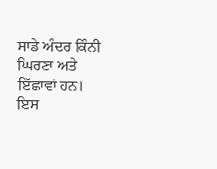ਸਾਡੇ ਅੰਦਰ ਕਿੰਨੀ ਘਿਰਣਾ ਅਤੇ ਇੱਛਾਵਾਂ ਹਨ। ਇਸ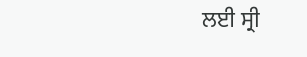ਲਈ ਸ੍ਰੀ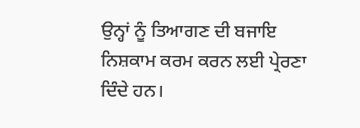ਉਨ੍ਹਾਂ ਨੂੰ ਤਿਆਗਣ ਦੀ ਬਜਾਇ ਨਿਸ਼ਕਾਮ ਕਰਮ ਕਰਨ ਲਈ ਪ੍ਰੇਰਣਾ ਦਿੰਦੇ ਹਨ।